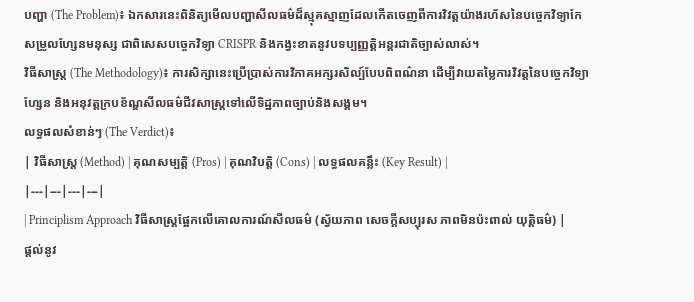បញ្ហា (The Problem)៖ ឯកសារនេះពិនិត្យមើលបញ្ហាសីលធម៌ដ៏ស្មុគស្មាញដែលកើតចេញពីការវិវត្តយ៉ាងរហ័សនៃបច្ចេកវិទ្យាកែសម្រួលហ្សែនមនុស្ស ជាពិសេសបច្ចេកវិទ្យា CRISPR និងកង្វះខាតនូវបទប្បញ្ញត្តិអន្តរជាតិច្បាស់លាស់។
វិធីសាស្ត្រ (The Methodology)៖ ការសិក្សានេះប្រើប្រាស់ការវិភាគអក្សរសិល្ប៍បែបពិពណ៌នា ដើម្បីវាយតម្លៃការវិវត្តនៃបច្ចេកវិទ្យាហ្សែន និងអនុវត្តក្របខ័ណ្ឌសីលធម៌ជីវសាស្ត្រទៅលើទិដ្ឋភាពច្បាប់និងសង្គម។
លទ្ធផលសំខាន់ៗ (The Verdict)៖
| វិធីសាស្ត្រ (Method) | គុណសម្បត្តិ (Pros) | គុណវិបត្តិ (Cons) | លទ្ធផលគន្លឹះ (Key Result) |
|---|---|---|---|
| Principlism Approach វិធីសាស្ត្រផ្អែកលើគោលការណ៍សីលធម៌ (ស្វ័យភាព សេចក្តីសប្បុរស ភាពមិនប៉ះពាល់ យុត្តិធម៌) |
ផ្តល់នូវ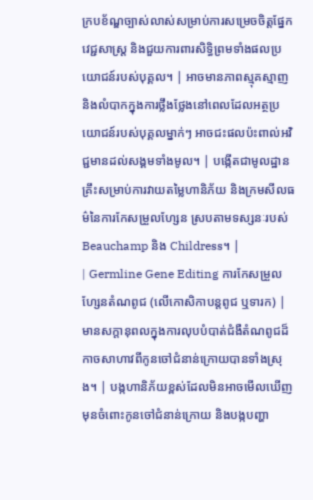ក្របខ័ណ្ឌច្បាស់លាស់សម្រាប់ការសម្រេចចិត្តផ្នែកវេជ្ជសាស្ត្រ និងជួយការពារសិទ្ធិព្រមទាំងផលប្រយោជន៍របស់បុគ្គល។ | អាចមានភាពស្មុគស្មាញ និងលំបាកក្នុងការថ្លឹងថ្លែងនៅពេលដែលអត្ថប្រយោជន៍របស់បុគ្គលម្នាក់ៗ អាចជះផលប៉ះពាល់អវិជ្ជមានដល់សង្គមទាំងមូល។ | បង្កើតជាមូលដ្ឋានគ្រឹះសម្រាប់ការវាយតម្លៃហានិភ័យ និងក្រមសីលធម៌នៃការកែសម្រួលហ្សែន ស្របតាមទស្សនៈរបស់ Beauchamp និង Childress។ |
| Germline Gene Editing ការកែសម្រួលហ្សែនតំណពូជ (លើកោសិកាបន្តពូជ ឬទារក) |
មានសក្តានុពលក្នុងការលុបបំបាត់ជំងឺតំណពូជដ៏កាចសាហាវពីកូនចៅជំនាន់ក្រោយបានទាំងស្រុង។ | បង្កហានិភ័យខ្ពស់ដែលមិនអាចមើលឃើញមុនចំពោះកូនចៅជំនាន់ក្រោយ និងបង្កបញ្ហា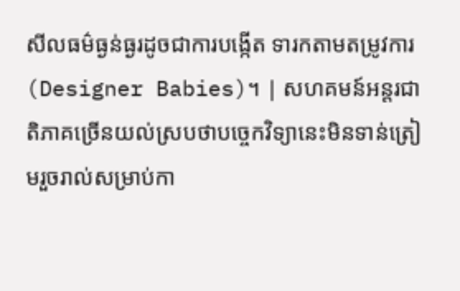សីលធម៌ធ្ងន់ធ្ងរដូចជាការបង្កើត ទារកតាមតម្រូវការ (Designer Babies)។ | សហគមន៍អន្តរជាតិភាគច្រើនយល់ស្របថាបច្ចេកវិទ្យានេះមិនទាន់ត្រៀមរួចរាល់សម្រាប់កា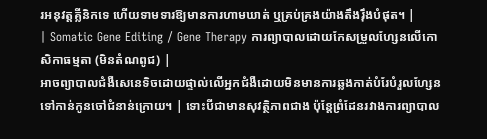រអនុវត្តគ្លីនិកទេ ហើយទាមទារឱ្យមានការហាមឃាត់ ឬគ្រប់គ្រងយ៉ាងតឹងរ៉ឹងបំផុត។ |
| Somatic Gene Editing / Gene Therapy ការព្យាបាលដោយកែសម្រួលហ្សែនលើកោសិកាធម្មតា (មិនតំណពូជ) |
អាចព្យាបាលជំងឺសេនេទិចដោយផ្ទាល់លើអ្នកជំងឺដោយមិនមានការឆ្លងកាត់បំរែបំរួលហ្សែនទៅកាន់កូនចៅជំនាន់ក្រោយ។ | ទោះបីជាមានសុវត្ថិភាពជាង ប៉ុន្តែព្រំដែនរវាងការព្យាបាល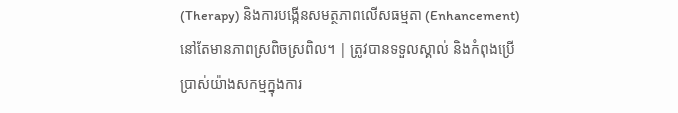(Therapy) និងការបង្កើនសមត្ថភាពលើសធម្មតា (Enhancement) នៅតែមានភាពស្រពិចស្រពិល។ | ត្រូវបានទទួលស្គាល់ និងកំពុងប្រើប្រាស់យ៉ាងសកម្មក្នុងការ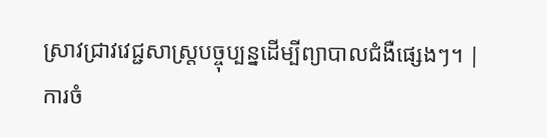ស្រាវជ្រាវវេជ្ជសាស្ត្របច្ចុប្បន្នដើម្បីព្យាបាលជំងឺផ្សេងៗ។ |
ការចំ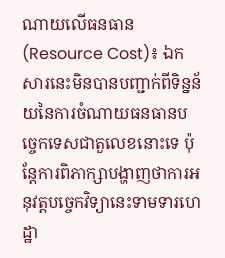ណាយលើធនធាន (Resource Cost)៖ ឯកសារនេះមិនបានបញ្ជាក់ពីទិន្នន័យនៃការចំណាយធនធានបច្ចេកទេសជាតួលេខនោះទេ ប៉ុន្តែការពិភាក្សាបង្ហាញថាការអនុវត្តបច្ចេកវិទ្យានេះទាមទារហេដ្ឋា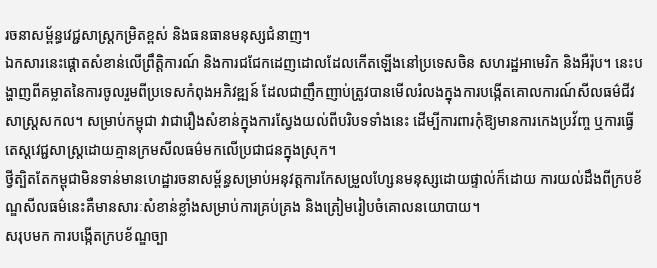រចនាសម្ព័ន្ធវេជ្ជសាស្ត្រកម្រិតខ្ពស់ និងធនធានមនុស្សជំនាញ។
ឯកសារនេះផ្ដោតសំខាន់លើព្រឹត្តិការណ៍ និងការជជែកដេញដោលដែលកើតឡើងនៅប្រទេសចិន សហរដ្ឋអាមេរិក និងអឺរ៉ុប។ នេះបង្ហាញពីគម្លាតនៃការចូលរួមពីប្រទេសកំពុងអភិវឌ្ឍន៍ ដែលជាញឹកញាប់ត្រូវបានមើលរំលងក្នុងការបង្កើតគោលការណ៍សីលធម៌ជីវសាស្ត្រសកល។ សម្រាប់កម្ពុជា វាជារឿងសំខាន់ក្នុងការស្វែងយល់ពីបរិបទទាំងនេះ ដើម្បីការពារកុំឱ្យមានការកេងប្រវ័ញ្ច ឬការធ្វើតេស្តវេជ្ជសាស្ត្រដោយគ្មានក្រមសីលធម៌មកលើប្រជាជនក្នុងស្រុក។
ថ្វីត្បិតតែកម្ពុជាមិនទាន់មានហេដ្ឋារចនាសម្ព័ន្ធសម្រាប់អនុវត្តការកែសម្រួលហ្សែនមនុស្សដោយផ្ទាល់ក៏ដោយ ការយល់ដឹងពីក្របខ័ណ្ឌសីលធម៌នេះគឺមានសារៈសំខាន់ខ្លាំងសម្រាប់ការគ្រប់គ្រង និងត្រៀមរៀបចំគោលនយោបាយ។
សរុបមក ការបង្កើតក្របខ័ណ្ឌច្បា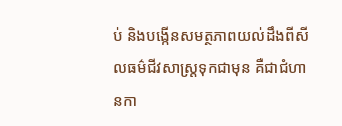ប់ និងបង្កើនសមត្ថភាពយល់ដឹងពីសីលធម៌ជីវសាស្ត្រទុកជាមុន គឺជាជំហានកា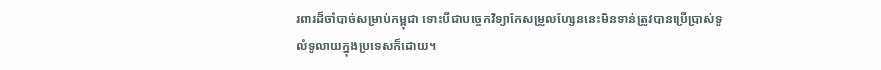រពារដ៏ចាំបាច់សម្រាប់កម្ពុជា ទោះបីជាបច្ចេកវិទ្យាកែសម្រួលហ្សែននេះមិនទាន់ត្រូវបានប្រើប្រាស់ទូលំទូលាយក្នុងប្រទេសក៏ដោយ។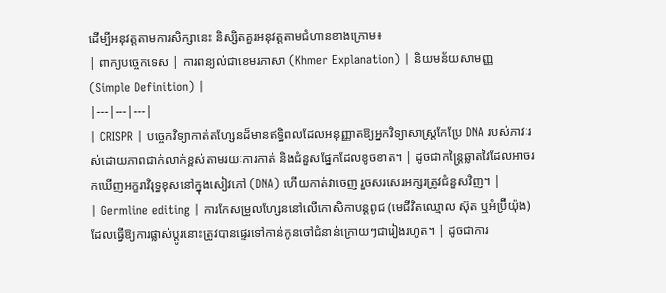ដើម្បីអនុវត្តតាមការសិក្សានេះ និស្សិតគួរអនុវត្តតាមជំហានខាងក្រោម៖
| ពាក្យបច្ចេកទេស | ការពន្យល់ជាខេមរភាសា (Khmer Explanation) | និយមន័យសាមញ្ញ (Simple Definition) |
|---|---|---|
| CRISPR | បច្ចេកវិទ្យាកាត់តហ្សែនដ៏មានឥទ្ធិពលដែលអនុញ្ញាតឱ្យអ្នកវិទ្យាសាស្ត្រកែប្រែ DNA របស់ភាវៈរស់ដោយភាពជាក់លាក់ខ្ពស់តាមរយៈការកាត់ និងជំនួសផ្នែកដែលខូចខាត។ | ដូចជាកន្ត្រៃឆ្លាតវៃដែលអាចរកឃើញអក្ខរាវិរុទ្ធខុសនៅក្នុងសៀវភៅ (DNA) ហើយកាត់វាចេញ រួចសរសេរអក្សរត្រូវជំនួសវិញ។ |
| Germline editing | ការកែសម្រួលហ្សែននៅលើកោសិកាបន្តពូជ (មេជីវិតឈ្មោល ស៊ុត ឬអំប្រ៊ីយ៉ុង) ដែលធ្វើឱ្យការផ្លាស់ប្តូរនោះត្រូវបានផ្ទេរទៅកាន់កូនចៅជំនាន់ក្រោយៗជារៀងរហូត។ | ដូចជាការ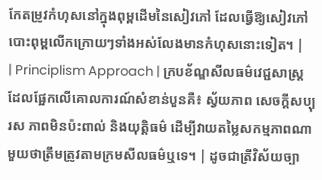កែតម្រូវកំហុសនៅក្នុងពុម្ពដើមនៃសៀវភៅ ដែលធ្វើឱ្យសៀវភៅបោះពុម្ពលើកក្រោយៗទាំងអស់លែងមានកំហុសនោះទៀត។ |
| Principlism Approach | ក្របខ័ណ្ឌសីលធម៌វេជ្ជសាស្ត្រដែលផ្អែកលើគោលការណ៍សំខាន់បួនគឺ៖ ស្វ័យភាព សេចក្តីសប្បុរស ភាពមិនប៉ះពាល់ និងយុត្តិធម៌ ដើម្បីវាយតម្លៃសកម្មភាពណាមួយថាត្រឹមត្រូវតាមក្រមសីលធម៌ឬទេ។ | ដូចជាត្រីវិស័យច្បា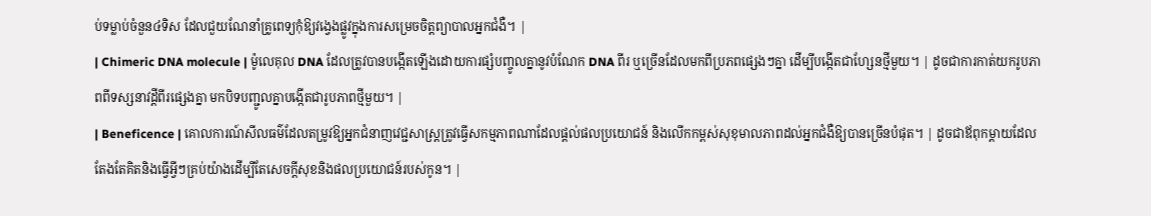ប់ទម្លាប់ចំនួន៤ទិស ដែលជួយណែនាំគ្រូពេទ្យកុំឱ្យវង្វេងផ្លូវក្នុងការសម្រេចចិត្តព្យាបាលអ្នកជំងឺ។ |
| Chimeric DNA molecule | ម៉ូលេគុល DNA ដែលត្រូវបានបង្កើតឡើងដោយការផ្សំបញ្ចូលគ្នានូវបំណែក DNA ពីរ ឬច្រើនដែលមកពីប្រភពផ្សេងៗគ្នា ដើម្បីបង្កើតជាហ្សែនថ្មីមួយ។ | ដូចជាការកាត់យករូបភាពពីទស្សនាវដ្តីពីរផ្សេងគ្នា មកបិទបញ្ជូលគ្នាបង្កើតជារូបភាពថ្មីមួយ។ |
| Beneficence | គោលការណ៍សីលធម៌ដែលតម្រូវឱ្យអ្នកជំនាញវេជ្ជសាស្ត្រត្រូវធ្វើសកម្មភាពណាដែលផ្តល់ផលប្រយោជន៍ និងលើកកម្ពស់សុខុមាលភាពដល់អ្នកជំងឺឱ្យបានច្រើនបំផុត។ | ដូចជាឪពុកម្តាយដែលតែងតែគិតនិងធ្វើអ្វីៗគ្រប់យ៉ាងដើម្បីតែសេចក្តីសុខនិងផលប្រយោជន៍របស់កូន។ |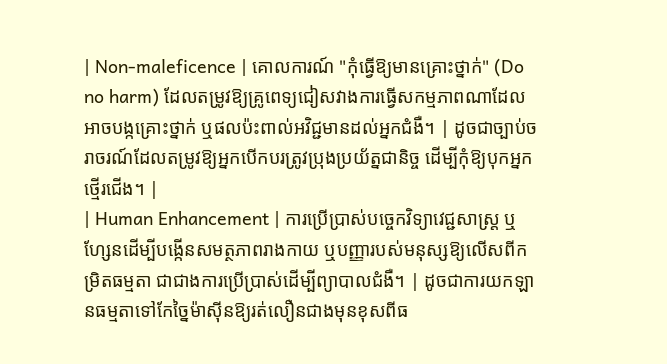| Non-maleficence | គោលការណ៍ "កុំធ្វើឱ្យមានគ្រោះថ្នាក់" (Do no harm) ដែលតម្រូវឱ្យគ្រូពេទ្យជៀសវាងការធ្វើសកម្មភាពណាដែលអាចបង្កគ្រោះថ្នាក់ ឬផលប៉ះពាល់អវិជ្ជមានដល់អ្នកជំងឺ។ | ដូចជាច្បាប់ចរាចរណ៍ដែលតម្រូវឱ្យអ្នកបើកបរត្រូវប្រុងប្រយ័ត្នជានិច្ច ដើម្បីកុំឱ្យបុកអ្នកថ្មើរជើង។ |
| Human Enhancement | ការប្រើប្រាស់បច្ចេកវិទ្យាវេជ្ជសាស្ត្រ ឬហ្សែនដើម្បីបង្កើនសមត្ថភាពរាងកាយ ឬបញ្ញារបស់មនុស្សឱ្យលើសពីកម្រិតធម្មតា ជាជាងការប្រើប្រាស់ដើម្បីព្យាបាលជំងឺ។ | ដូចជាការយកឡានធម្មតាទៅកែច្នៃម៉ាស៊ីនឱ្យរត់លឿនជាងមុនខុសពីធ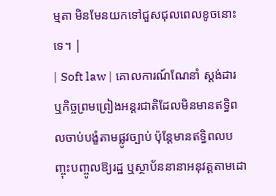ម្មតា មិនមែនយកទៅជួសជុលពេលខូចនោះទេ។ |
| Soft law | គោលការណ៍ណែនាំ ស្តង់ដារ ឬកិច្ចព្រមព្រៀងអន្តរជាតិដែលមិនមានឥទ្ធិពលចាប់បង្ខំតាមផ្លូវច្បាប់ ប៉ុន្តែមានឥទ្ធិពលបញ្ចុះបញ្ចូលឱ្យរដ្ឋ ឬស្ថាប័ននានាអនុវត្តតាមដោ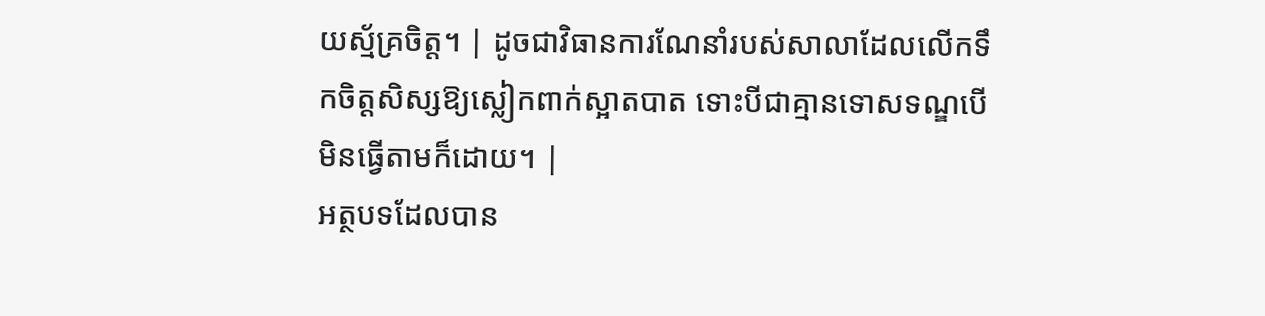យស្ម័គ្រចិត្ត។ | ដូចជាវិធានការណែនាំរបស់សាលាដែលលើកទឹកចិត្តសិស្សឱ្យស្លៀកពាក់ស្អាតបាត ទោះបីជាគ្មានទោសទណ្ឌបើមិនធ្វើតាមក៏ដោយ។ |
អត្ថបទដែលបាន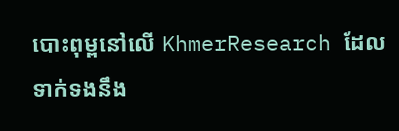បោះពុម្ពនៅលើ KhmerResearch ដែលទាក់ទងនឹង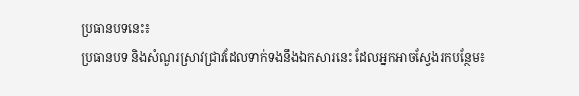ប្រធានបទនេះ៖
ប្រធានបទ និងសំណួរស្រាវជ្រាវដែលទាក់ទងនឹងឯកសារនេះ ដែលអ្នកអាចស្វែងរកបន្ថែម៖